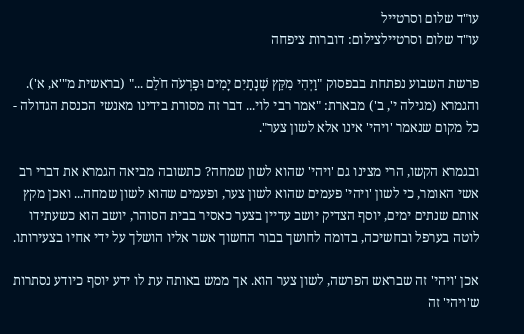עו"ד שלום וסרטייל
עו"ד שלום וסרטיילצילום: דוברות ציפחה

פרשת השבוע נפתחת בבפסוק "וַיְהִי מִקֵּץ שְׁנָתַיִם יָמִים וּפַרְעֹה חֹלֵם ..." (בראשית מ"'א, א'). והגמרא (מגילה י', ב') מבארת: "אמר רבי לוי... דבר זה מסורת בידינו מאנשי הכנסת הגדולה - כל מקום שנאמר 'ויהי' אינו אלא לשון צער".

ובגמרא הקשו, הרי מצינו גם 'ויהי' שהוא לשון שמחה? כתשובה מביאה הגמרא את דברי רב אשי האומר, כי לשון 'ויהי' פעמים שהוא לשון צער, ופעמים שהוא לשון שמחה... ואכן מקץ אותם שנתים ימים, יוסף הצדיק יושב עדיין בצער כאסיר בבית הסוהר, יושב הוא כשעתידו לוטה בערפל ובחשיכה, בדומה לחושך בבור החשוך אשר אליו הושלך על ידי אחיו בצעירותו.

אכן 'ויהי' זה שבראש הפרשה, לשון צער הוא. אך ממש באותה עת לו ידע יוסף כיודע נסתרות ש'ויהי' זה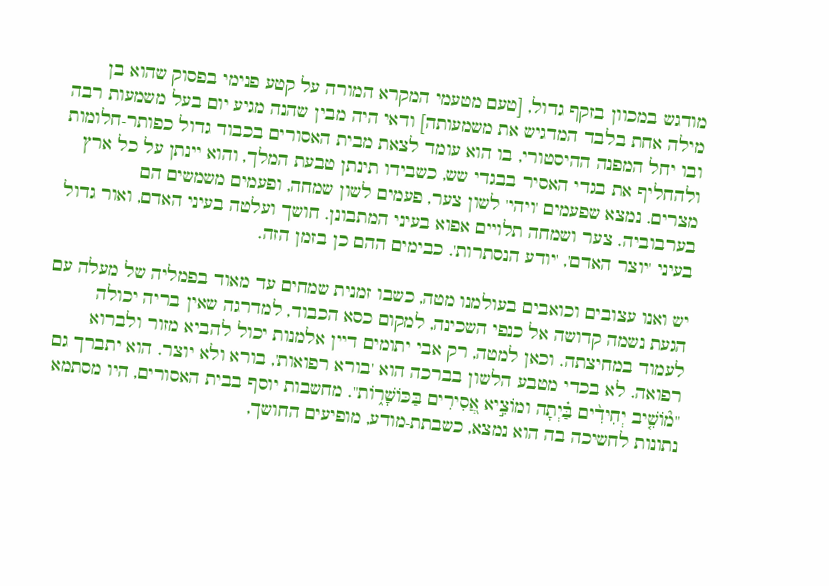מודגש במכוון בזקף גדול, [טעם מטעמי המקרא המורה על קטע פנימי בפסוק שהוא בן מילה אחת בלבד המדגיש את משמעותה] ודאי היה מבין שהנה מגיע יום בעל משמעות רבה ובו יחל המפנה ההיסטורי, בו הוא עומד לצאת מבית האסורים בכבוד גדול כפותר-חלומות ולהחליף את בגדי האסיר בבגדי שש, כשבידו תינתן טבעת המלך, והוא יינתן על כל ארץ מצרים. נמצא שפעמים 'ויהי' לשון צער, פעמים לשון שמחה, ופעמים משמשים הם בערבוביה. צער ושמחה תלויים אפוא בעיני המתבונן. חושך ועלטה בעיני האדם, ואור גדול בעיני 'יוצר האדם', 'יודע הנסתרות'. כבימים ההם כן בזמן הזה.

יש ואנו עצובים וכואבים בעולמנו מטה, כשבו זמנית שמחים עד מאוד בפמליה של מעלה עם הגעת נשמה קדושה אל כנפי השכינה, למקום כסא הכבוד, למדרגה שאין בריה יכולה לעמוד במחיצתה. וכאן למטה, רק אבי יתומים דיין אלמנות יכול להביא מזור ולברוא רפואה. לא בכדי מטבע הלשון בברכה הוא 'בורא רפואות', בורא ולא יוצר. הוא יתברך גם "מ֘וֹשִׁ֤יב יְחִידִ֨ים בַּ֗יְתָה ומוֹצִ֣יא אֲ֭סִירִים בַּכּוֹשָׁר֑וֹת". מחשבות יוסף בבית האסורים, היו מסתמא נתונות לחשיכה בה הוא נמצא, כשבתת-מודע, מופיעים החושך,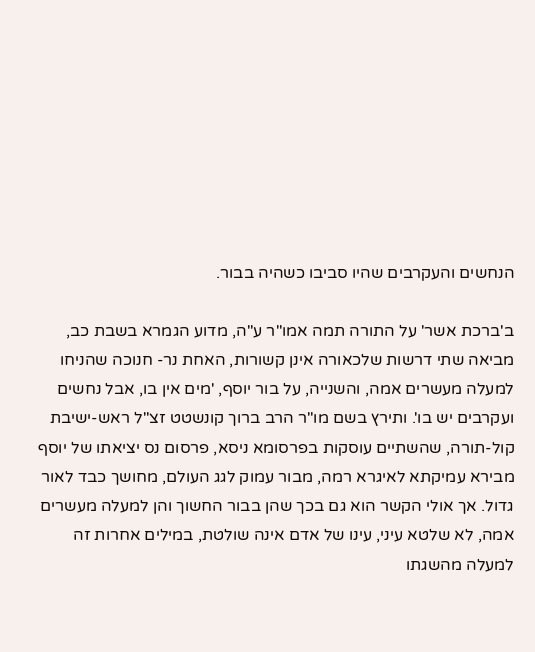הנחשים והעקרבים שהיו סביבו כשהיה בבור.

ב'ברכת אשר' על התורה תמה אמו"ר ע"ה, מדוע הגמרא בשבת כב, מביאה שתי דרשות שלכאורה אינן קשורות, האחת נר- חנוכה שהניחו למעלה מעשרים אמה, והשנייה, על בור יוסף, 'מים אין בו, אבל נחשים ועקרבים יש בו'. ותירץ בשם מו"ר הרב ברוך קונשטט זצ"ל ראש-ישיבת קול-תורה, שהשתיים עוסקות בפרסומא ניסא, פרסום נס יציאתו של יוסף מבירא עמיקתא לאיגרא רמה, מבור עמוק לגג העולם, מחושך כבד לאור גדול. אך אולי הקשר הוא גם בכך שהן בבור החשוך והן למעלה מעשרים אמה, לא שלטא עיני, עינו של אדם אינה שולטת, במילים אחרות זה למעלה מהשגתו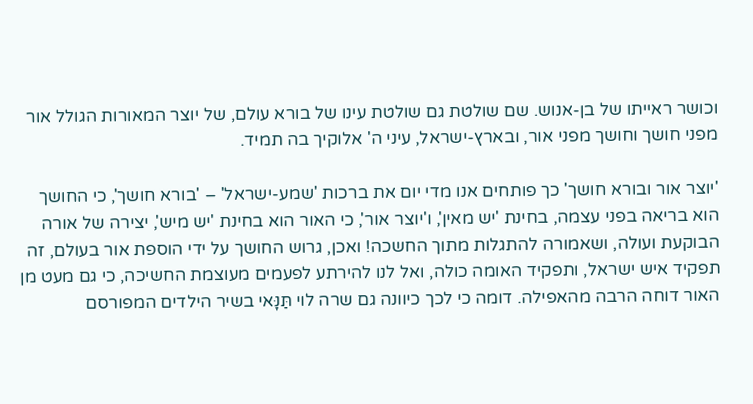וכושר ראייתו של בן-אנוש. שם שולטת גם שולטת עינו של בורא עולם, של יוצר המאורות הגולל אור מפני חושך וחושך מפני אור, ובארץ-ישראל, עיני ה' אלוקיך בה תמיד.

'יוצר אור ובורא חושך' כך פותחים אנו מדי יום את ברכות 'שמע-ישראל' – 'בורא חושך', כי החושך הוא בריאה בפני עצמה, בחינת 'יש מאין', ו'יוצר אור', כי האור הוא בחינת 'יש מיש', יצירה של אורה הבוקעת ועולה, ושאמורה להתגלות מתוך החשכה! ואכן, גרוש החושך על ידי הוספת אור בעולם, זה תפקיד איש ישראל, ותפקיד האומה כולה, ואל לנו להירתע לפעמים מעוצמת החשיכה, כי גם מעט מן האור דוחה הרבה מהאפילה. דומה כי לכך כיוונה גם שרה לוי תַּנָּאי בשיר הילדים המפורסם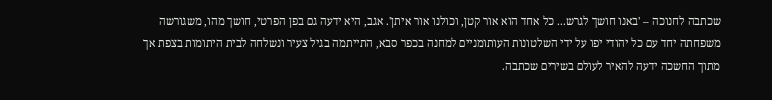שכתבה לחנוכה – 'באנו חושך לגרש... כל אחד הוא אור קטן, וכולנו אור איתן'. אגב, היא ידעה גם בפן הפרטי, חושך מהו, משגורשה משפחתה יחד עם כל יהודי יפו על ידי השלטונות העותומניים למחנה בכפר סבא, התייתמה בגיל צעיר ונשלחה לבית היתומות בצפת אך מתוך החשכה ידעה להאיר לעולם בשירים שכתבה.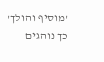'מוסיף והולך' כך נוהגים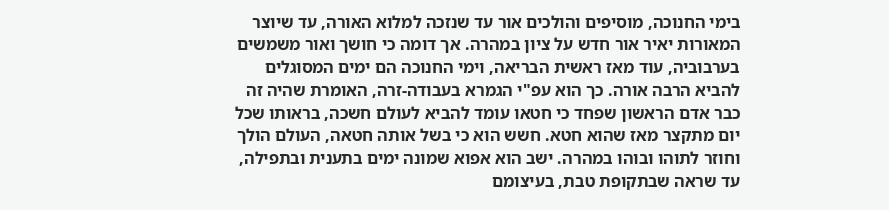בימי החנוכה, מוסיפים והולכים אור עד שנזכה למלוא האורה, עד שיוצר המאורות יאיר אור חדש על ציון במהרה. אך דומה כי חושך ואור משמשים בערבוביה, עוד מאז ראשית הבריאה, וימי החנוכה הם ימים המסוגלים להביא הרבה אורה. כך הוא עפ"י הגמרא בעבודה-זרה, האומרת שהיה זה כבר אדם הראשון שפחד כי חטאו עומד להביא לעולם חשכה, בראותו שכל יום מתקצר מאז שהוא חטא. חשש הוא כי בשל אותה חטאה, העולם הולך וחוזר לתוהו ובוהו במהרה. ישב הוא אפוא שמונה ימים בתענית ובתפילה, עד שראה שבתקופת טבת, בעיצומם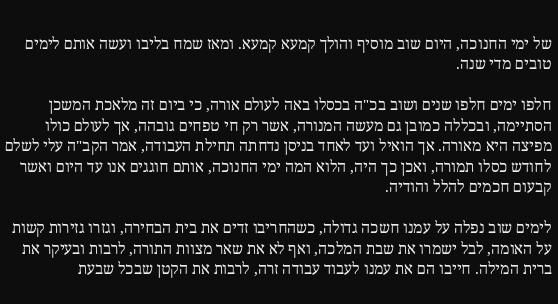של ימי החנוכה, היום שוב מוסיף והולך קמעא קמעא. ומאז שמח בליבו ועשה אותם לימים טובים מדי שנה.

חלפו ימים חלפו שנים ושוב בכ"ה בכסלו באה לעולם אורה, כי ביום זה מלאכת המשכן הסתיימה, ובכללה כמובן גם מעשה המנורה, אשר רק חי טפחים גובהה, אך לעולם כולו מפיצה היא מאורה. אך הואיל ועד לאחד בניסן נדחתה תחילת העבודה, אמר הקב"ה עלי לשלם לחודש כסלו תמורה, ואכן כך היה, הלוא המה ימי החנוכה, אותם חוגגים אנו עד היום ואשר קבעום חכמים להלל והודיה.

לימים שוב נפלה על עמנו חשכה גדולה, כשהחריבו זדים את בית הבחירה, וגזרו גזירות קשות על האומה, לבל ישמרו את שבת המלכה, ואף לא את שאר מצוות התורה, לרבות ובעיקר את ברית המילה. חייבו הם את עמנו לעבוד עבודה זרה, לרבות את הקטן שבכל שבעת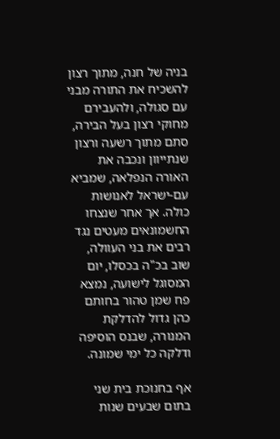בניה של חנה, מתוך רצון להשכיח את התורה מבני עם סגולה, ולהעבירם מחוקי רצון בעל הבירה, סתם מתוך רשעה ורצון שנתייוון ונכבה את האורה הנפלאה, שמביא עם-ישראל לאנושות כולה. אך אחר שנצחו החשמונאים מעטים נגד רבים את בני העוולה, שוב בכ"ה בכסלו, יום המסוגל לישועה, נמצא פח שמן טהור בחותם כהן גדול להדלקת המנורה, שבנס הוסיפה ודלקה כל ימי שמונה.

אף בחנוכת בית שני בתום שבעים שנות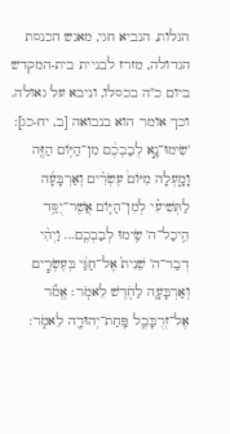הגלות, הנביא חגי, מאנש הכנסת הגדולה, מזרז לבניית בית-המקדש ביום כ"ה בכסלו, וניבא על גאולה. וכך אומר הוא בנבואה [ב, יח-כג]: 'שִׂימוּ־נָ֣א לְבַבְכֶ֔ם מִן־הַיּ֥וֹם הַזֶּ֖ה וָמָ֑עְלָה מִיּוֹם֩ עֶשְׂרִ֨ים וְאַרְבָּעָ֜ה לַתְּשִׁיעִ֗י לְמִן־הַיּ֛וֹם אֲשֶׁר־יֻסַּ֥ד הֵֽיכַל־ה' שִׂ֥ימוּ לְבַבְכֶֽם... וַיְהִ֨י דְבַר־ה' שֵׁנִית֙ אֶל־חַגַּ֔י בְּעֶשְׂרִ֧ים וְאַרְבָּעָ֛ה לַחֹ֖דֶשׁ לֵאמֹֽר׃ אֱמֹ֕ר אֶל־זְרֻבָּבֶ֥ל פַּֽחַת־יְהוּדָ֖ה לֵאמֹ֑ר: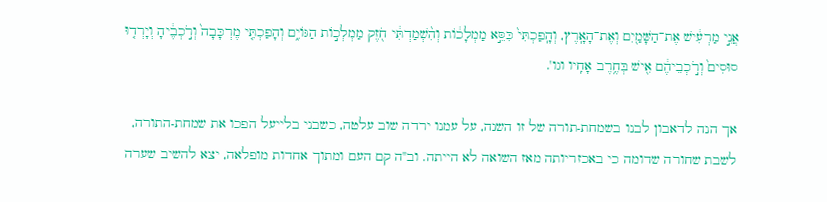אֲנִ֣י מַרְעִ֔ישׁ אֶת־הַשָּׁמַ֖יִם וְאֶת־הָאָֽרֶץ, וְהָֽפַכְתִּי֙ כִּסֵּ֣א מַמְלָכ֔וֹת וְהִ֨שְׁמַדְתִּ֔י חֹ֖זֶק מַמְלְכ֣וֹת הַגּוֹיִ֑ם וְהָפַכְתִּ֤י מֶרְכָּבָה֙ וְרֹ֣כְבֶ֔יהָ וְיָרְד֤וּ סוּסִים֙ וְרֹ֣כְבֵיהֶ֔ם אִ֖ישׁ בְּחֶ֥רֶב אָחִֽיו וגו'.

אך הנה לדאבון לבנו בשמחת-תורה של זו השנה, על עמנו ירדה שוב עלטה, כשבני בלייעל הפכו את שמחת-התורה, לשבת שחורה שדומה כי באכזריותה מאז השואה לא הייתה. וב"ה קם העם ומתוך אחדות מופלאה, יצא להשיב שערה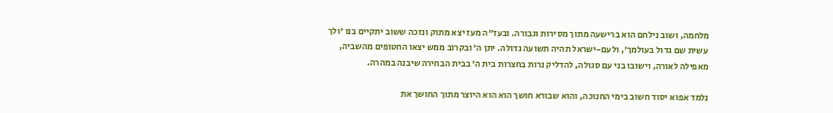מלחמה, ושוב נילחם הוא ברישעה מתוך מסירות וגבורה. ובעז"ה מעז יצא מתוק ונזכה ששוב יתקיים בנו 'ולך עשית שם גדול בעולמך', ולעם-ישראל תהיה תשועה גדולה. יתן ה' ובקרוב ממש יצאו החטופים מהשביה, מאפילה לאורה, וישובו בני עם סגולה, להדליק נרות בחצרות בית ה' בבית הבחירה שיבנה במהרה.

נלמד אפוא יסוד חשוב בימי החנוכה, והוא שבורא חושך הוא הוא היוצר מתוך החושך את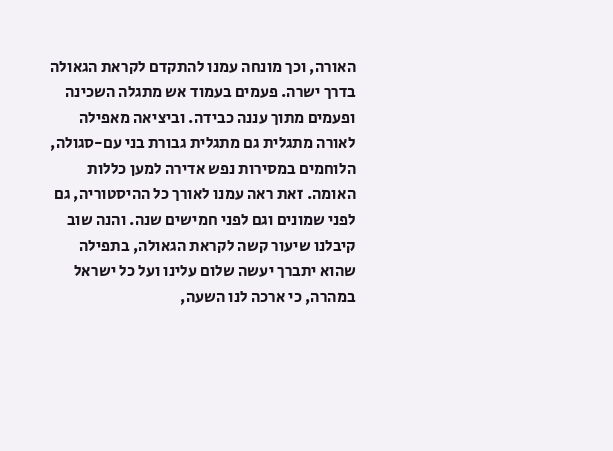האורה, וכך מונחה עמנו להתקדם לקראת הגאולה בדרך ישרה. פעמים בעמוד אש מתגלה השכינה ופעמים מתוך עננה כבידה. וביציאה מאפילה לאורה מתגלית גם מתגלית גבורת בני עם-סגולה, הלוחמים במסירות נפש אדירה למען כללות האומה. זאת ראה עמנו לאורך כל ההיסטוריה, גם לפני שמונים וגם לפני חמישים שנה. והנה שוב קיבלנו שיעור קשה לקראת הגאולה, בתפילה שהוא יתברך יעשה שלום עלינו ועל כל ישראל במהרה, כי ארכה לנו השעה,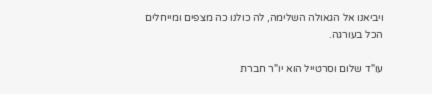ויביאנו אל הגאולה השלימה, לה כולנו כה מצפים ומייחלים הכל בעורגה.

עו"ד שלום וסרטייל הוא יו"ר חברת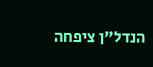הנדל"ן ציפחה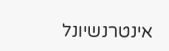אינטרנשיונל